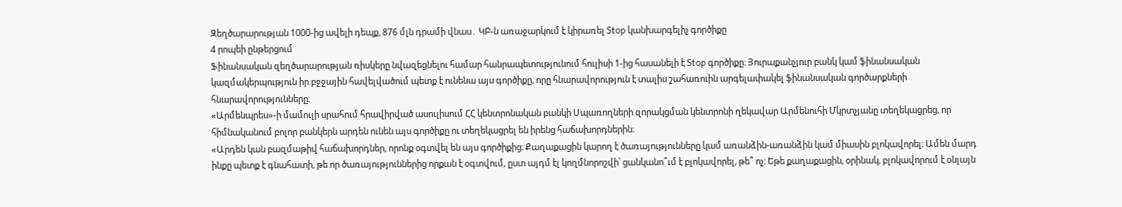Զեղծարարության 1000-ից ավելի դեպք, 876 մլն դրամի վնաս․ ԿԲ-ն առաջարկում է կիրառել Stop կանխարգելիչ գործիքը
4 րոպեի ընթերցում
Ֆինանսական զեղծարարության ռիսկերը նվազեցնելու համար հանրապետությունում հուլիսի 1-ից հասանելի է Stop գործիքը։ Յուրաքանչյուր բանկ կամ ֆինանսական կազմակերպություն իր բջջային հավելվածում պետք է ունենա այս գործիքը, որը հնարավորություն է տալիս շահառուին արգելափակել ֆինանսական գործարքների հնարավորությունները։
«Արմենպրես»-ի մամուլի սրահում հրավիրված ասուլիսում ՀՀ կենտրոնական բանկի Սպառողների զորակցման կենտրոնի ղեկավար Արմենուհի Մկրտչյանը տեղեկացրեց, որ հիմնականում բոլոր բանկերն արդեն ունեն այս գործիքը ու տեղեկացրել են իրենց հաճախորդներին։
«Արդեն կան բազմաթիվ հաճախորդներ, որոնք օգտվել են այս գործիքից։ Քաղաքացին կարող է ծառայությունները կամ առանձին-առանձին կամ միասին բլոկավորել։ Ամեն մարդ ինքը պետք է գնահատի, թե որ ծառայություններից որքան է օգտվում, ըստ այդմ էլ կողմնորոշվի՝ ցանկանո՞ւմ է բլոկավորել, թե՞ ոչ։ Եթե քաղաքացին, օրինակ, բլոկավորում է օնլայն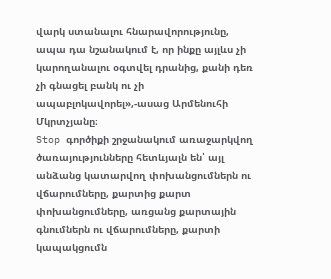վարկ ստանալու հնարավորությունը, ապա դա նշանակում է, որ ինքը այլևս չի կարողանալու օգտվել դրանից, քանի դեռ չի գնացել բանկ ու չի ապաբլոկավորել»,-ասաց Արմենուհի Մկրտչյանը։
Stop գործիքի շրջանակում առաջարկվող ծառայությունները հետևյալն են՝ այլ անձանց կատարվող փոխանցումներն ու վճարումները, քարտից քարտ փոխանցումները, առցանց քարտային գնումներն ու վճարումները, քարտի կապակցումն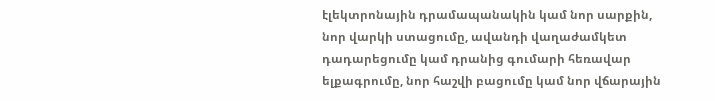էլեկտրոնային դրամապանակին կամ նոր սարքին, նոր վարկի ստացումը, ավանդի վաղաժամկետ դադարեցումը կամ դրանից գումարի հեռավար ելքագրումը, նոր հաշվի բացումը կամ նոր վճարային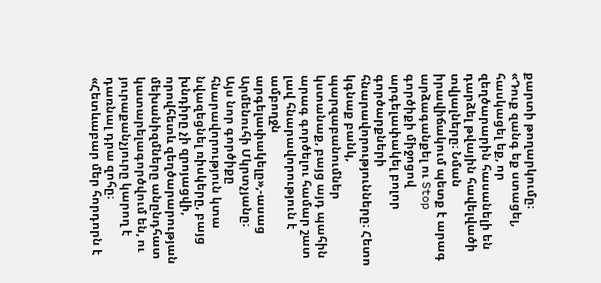քարտի թողարկումը։
«Դուք զանգ եք ստացել, հասկացել եք, որ զեղծարարին հասանելի են դարձել թվային հավելվածի տվյալները։ Նման իրավիճակում պետք է արագ արձագանքել ու Stop գործիքի միջոցով արգելափակել բոլոր գործարքների հնարավորությունները։ Հետո կգնաք բանկ, պարզաբանումներ կստանաք, բայց այդ պահին արագ գործելու համար շատ լավ հնարավորություն է ամբողջն արգելափակելը»,-ասաց Արմենուհի Մկրտչյանը։
Այս նոր գործիքը հնարավորություն կտա նվազեցնել ռիսկերը, բայց խնդիրը չի զրոյացվի, որովհետև զեղծարարության մեխանիզմները անընդհատ կատարելագործվում են, ու յուրաքանչյուրը կարող է դառնալ դրա զոհը։
«Հետևաբար մեր հորդորն է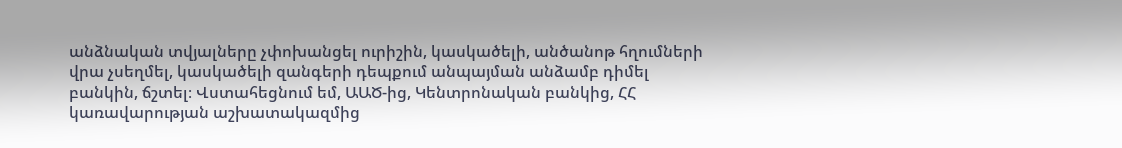անձնական տվյալները չփոխանցել ուրիշին, կասկածելի, անծանոթ հղումների վրա չսեղմել, կասկածելի զանգերի դեպքում անպայման անձամբ դիմել բանկին, ճշտել։ Վստահեցնում եմ, ԱԱԾ-ից, Կենտրոնական բանկից, ՀՀ կառավարության աշխատակազմից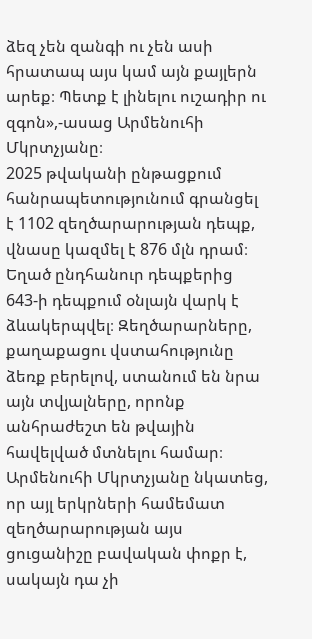ձեզ չեն զանգի ու չեն ասի հրատապ այս կամ այն քայլերն արեք։ Պետք է լինելու ուշադիր ու զգոն»,-ասաց Արմենուհի Մկրտչյանը։
2025 թվականի ընթացքում հանրապետությունում գրանցել է 1102 զեղծարարության դեպք, վնասը կազմել է 876 մլն դրամ։ Եղած ընդհանուր դեպքերից 643-ի դեպքում օնլայն վարկ է ձևակերպվել։ Զեղծարարները, քաղաքացու վստահությունը ձեռք բերելով, ստանում են նրա այն տվյալները, որոնք անհրաժեշտ են թվային հավելված մտնելու համար։
Արմենուհի Մկրտչյանը նկատեց, որ այլ երկրների համեմատ զեղծարարության այս ցուցանիշը բավական փոքր է, սակայն դա չի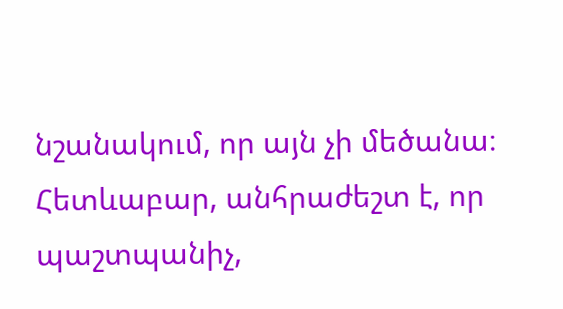նշանակում, որ այն չի մեծանա։ Հետևաբար, անհրաժեշտ է, որ պաշտպանիչ,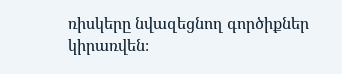ռիսկերը նվազեցնող գործիքներ կիրառվեն։